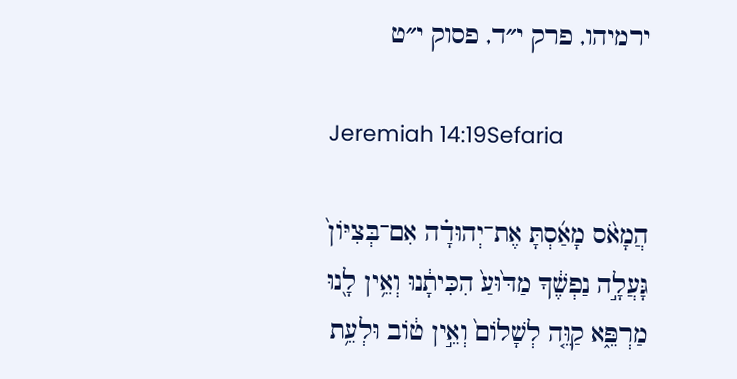ירמיהו, פרק י״ד, פסוק י״ט

Jeremiah 14:19Sefaria

הֲמָאֹ֨ס מָאַ֜סְתָּ אֶת־יְהוּדָ֗ה אִם־בְּצִיּוֹן֙ גָּעֲלָ֣ה נַפְשֶׁ֔ךָ מַדּ֙וּעַ֙ הִכִּיתָ֔נוּ וְאֵ֥ין לָ֖נוּ מַרְפֵּ֑א קַוֵּ֤ה לְשָׁלוֹם֙ וְאֵ֣ין ט֔וֹב וּלְעֵ֥ת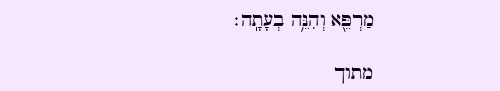מַרְפֵּ֖א וְהִנֵּ֥ה בְעָתָֽה׃

מתוך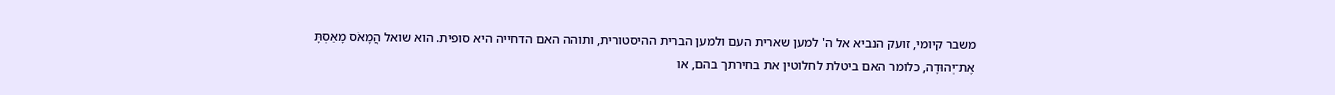משבר קיומי, זועק הנביא אל ה' למען שארית העם ולמען הברית ההיסטורית, ותוהה האם הדחייה היא סופית. הוא שואל הֲמָאֹס מָאַסְתָּ אֶת־יְהוּדָה, כלומר האם ביטלת לחלוטין את בחירתך בהם, או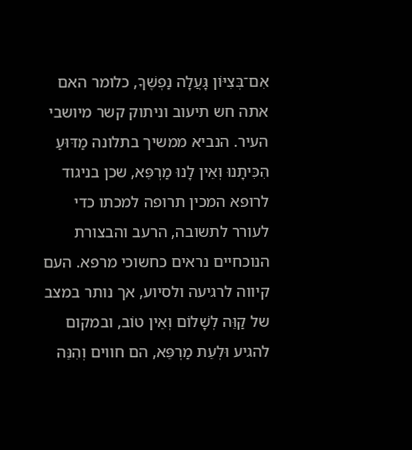אִם־בְּצִיּוֹן גָּעֲלָה נַפְשֶׁךָ, כלומר האם אתה חש תיעוב וניתוק קשר מיושבי העיר. הנביא ממשיך בתלונה מַדּוּעַ הִכִּיתָנוּ וְאֵין לָנוּ מַרְפֵּא, שכן בניגוד לרופא המכין תרופה למכתו כדי לעורר לתשובה, הרעב והבצורת הנוכחיים נראים כחשוכי מרפא. העם קיווה לרגיעה ולסיוע, אך נותר במצב של קַוֵּה לְשָׁלוֹם וְאֵין טוֹב, ובמקום להגיע וּלְעֵת מַרְפֵּא, הם חווים וְהִנֵּה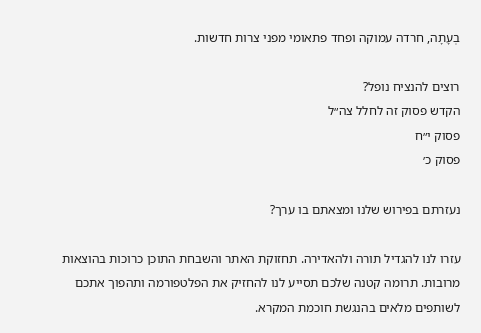בְעָתָה, חרדה עמוקה ופחד פתאומי מפני צרות חדשות.

רוצים להנציח נופל?
הקדש פסוק זה לחלל צה״ל
פסוק י״ח
פסוק כ׳

נעזרתם בפירוש שלנו ומצאתם בו ערך?

עזרו לנו להגדיל תורה ולהאדירה. תחזוקת האתר והשבחת התוכן כרוכות בהוצאות מרובות. תרומה קטנה שלכם תסייע לנו להחזיק את הפלטפורמה ותהפוך אתכם לשותפים מלאים בהנגשת חוכמת המקרא.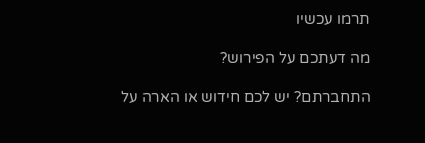תרמו עכשיו

מה דעתכם על הפירוש?

התחברתם? יש לכם חידוש או הארה על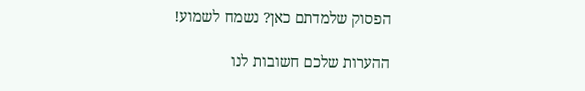הפסוק שלמדתם כאן? נשמח לשמוע!

ההערות שלכם חשובות לנו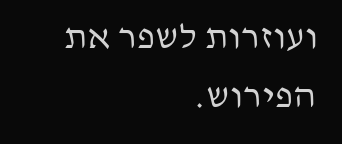ועוזרות לשפר את הפירוש.